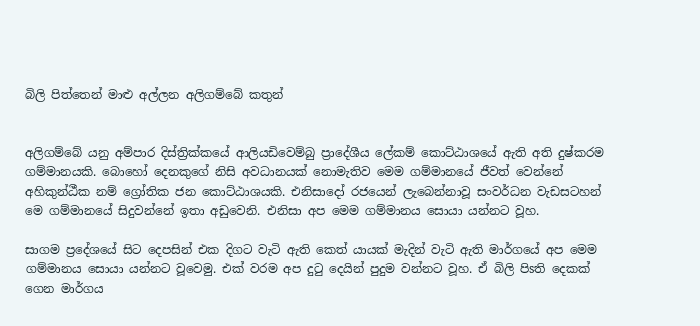බිලි පිත්තෙන් මාළු අල්ලන අලිගම්බේ කතුන්


අලිගම්බේ යනු අම්පාර දිස්‌ත්‍රික්‌කයේ ආලියඩිවෙම්බු ප්‍රාදේශීය ලේකම් කොට්‌ඨාශයේ ඇති අති දුෂ්කරම ගම්මානයකි. බොහෝ දෙනකුගේ නිසි අවධානයක්‌ නොමැතිව මෙම ගම්මානයේ ජීවත් වෙන්නේ අහිකුන්ඨීක නම් ග්‍රෝතික ජන කොට්‌ඨාශයකි. එනිසාදෝ රජයෙන් ලැබෙන්නාවූ සංවර්ධන වැඩසටහන් මෙ ගම්මානයේ සිදුවන්නේ ඉතා අඩුවෙනි. එනිසා අප මෙම ගම්මානය සොයා යන්නට වූහ.

සාගම ප්‍රදේශයේ සිට දෙපසින් එක දිගට වැටි ඇති කෙත් යායක්‌ මැදින් වැටි ඇති මාර්ගයේ අප මෙම ගම්මානය සොයා යන්නට වූවෙමු. එක්‌ වරම අප දුටු දෙයින් පුදුම වන්නට වූහ. ඒ බිලි පිsති දෙකක්‌ ගෙන මාර්ගය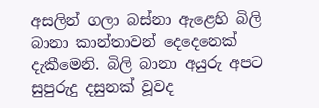අසලින් ගලා බස්‌නා ඇළෙහි බිලි බානා කාන්තාවන් දෙදෙනෙක්‌ දැකීමෙනි. බිලි බානා අයුරු අපට සුපුරුදු දසුනක්‌ වූවද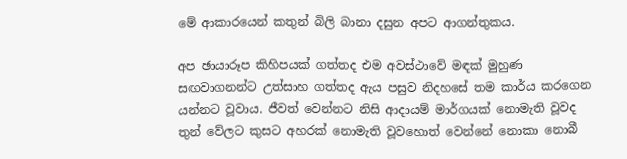මේ ආකාරයෙන් කතුන් බිලි බානා දසුන අපට ආගන්තුකය.

අප ඡායාරූප කිහිපයක්‌ ගත්තද එම අවස්‌ථාවේ මඳක්‌ මුහුණ සඟවාගනන්ට උත්සාහ ගත්තද ඇය පසුව නිදහසේ තම කාර්ය කරගෙන යන්නට වූවාය. ජීවත් වෙන්නට නිසි ආදායම් මාර්ගයක්‌ නොමැති වූවද තුන් වේලට කුසට අහරක්‌ නොමැති වූවහොත් වෙන්නේ නොකා නොබී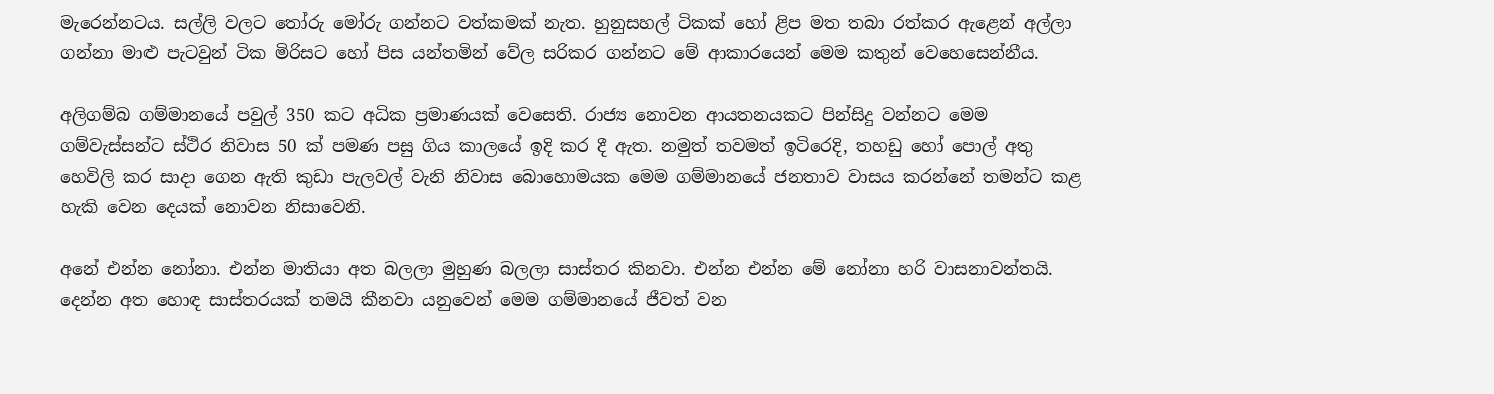මැරෙන්නටය. සල්ලි වලට තෝරු මෝරු ගන්නට වත්කමක්‌ නැත. හුනුසහල් ටිකක්‌ හෝ ළිප මත තබා රත්කර ඇළෙන් අල්ලා ගන්නා මාළු පැටවුන් ටික මිරිසට හෝ පිස යන්තමින් වේල සරිකර ගන්නට මේ ආකාරයෙන් මෙම කතුන් වෙහෙසෙන්නීය.

අලිගම්බ ගම්මානයේ පවුල් 350 කට අධික ප්‍රමාණයක්‌ වෙසෙති. රාජ්‍ය නොවන ආයතනයකට පින්සිදු වන්නට මෙම ගම්වැස්‌සන්ට ස්‌ථිර නිවාස 50 ක්‌ පමණ පසු ගිය කාලයේ ඉදි කර දී ඇත. නමුත් තවමත් ඉටිරෙදි, තහඩු හෝ පොල් අතු හෙවිලි කර සාදා ගෙන ඇති කුඩා පැලවල් වැනි නිවාස බොහොමයක මෙම ගම්මානයේ ජනතාව වාසය කරන්නේ තමන්ට කළ හැකි වෙන දෙයක්‌ නොවන නිසාවෙනි.

අනේ එන්න නෝනා. එන්න මාතියා අත බලලා මුහුණ බලලා සාස්‌තර කිනවා. එන්න එන්න මේ නෝනා හරි වාසනාවන්තයි. දෙන්න අත හොඳ සාස්‌තරයක්‌ තමයි කීනවා යනුවෙන් මෙම ගම්මානයේ ජීවත් වන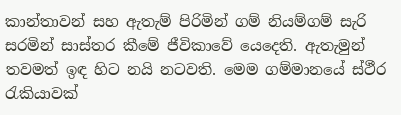කාන්තාවන් සහ ඇතැම් පිරිමින් ගම් නියම්ගම් සැරි සරමින් සාස්‌තර කීමේ ජීවිකාවේ යෙදෙති. ඇතැමුන් තවමත් ඉඳ හිට නයි නටවති. මෙම ගම්මානයේ ස්‌ථීර රැකියාවක්‌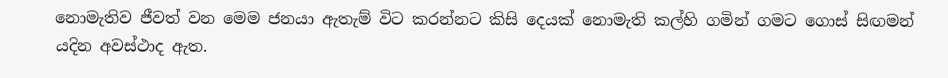නොමැතිව ජීවත් වන මෙම ජනයා ඇතැම් විට කරන්නට කිසි දෙයක්‌ නොමැති කල්හි ගමින් ගමට ගොස්‌ සිඟමන් යදින අවස්‌ථාද ඇත.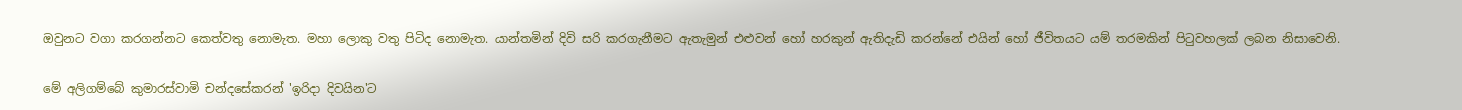ඔවුනට වගා කරගන්නට කෙත්වතු නොමැත. මහා ලොකු වතු පිටිද නොමැත. යාන්තමින් දිවි සරි කරගැනීමට ඇතැමුන් එළුවන් හෝ හරකුන් ඇතිදැඩි කරන්නේ එයින් හෝ ජීවිතයට යම් තරමකින් පිටුවහලක්‌ ලබන නිසාවෙනි.

මේ අලිගම්බේ කුමාරස්‌වාමි චන්දසේකරන් 'ඉරිදා දිවයින'ට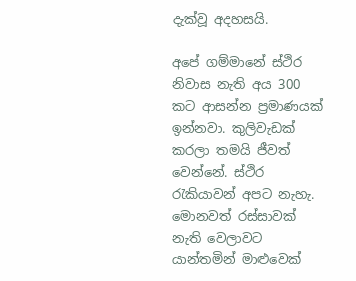දැක්‌වූ අදහසයි.

අපේ ගම්මානේ ස්‌ථිර නිවාස නැති අය 300 කට ආසන්න ප්‍රමාණයක්‌ ඉන්නවා. කුලිවැඩක්‌ කරලා තමයි ජීවත් වෙන්නේ. ස්‌ථිර රැකියාවන් අපට නැහැ. මොනවත් රස්‌සාවක්‌ නැති වෙලාවට යාන්තමින් මාළුවෙක්‌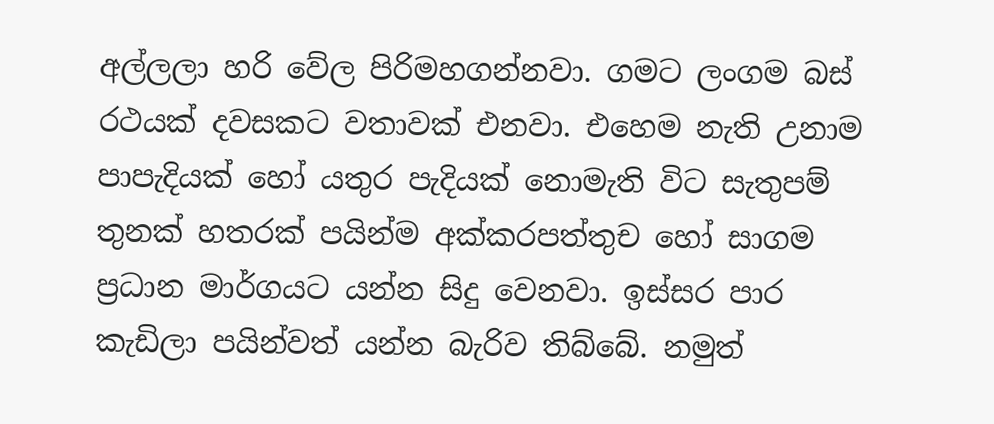අල්ලලා හරි වේල පිරිමහගන්නවා. ගමට ලංගම බස්‌ රථයක්‌ දවසකට වතාවක්‌ එනවා. එහෙම නැති උනාම පාපැදියක්‌ හෝ යතුර පැදියක්‌ නොමැති විට සැතුපම් තුනක්‌ හතරක්‌ පයින්ම අක්‌කරපත්තුච හෝ සාගම ප්‍රධාන මාර්ගයට යන්න සිදු වෙනවා. ඉස්‌සර පාර කැඩිලා පයින්වත් යන්න බැරිව තිබ්බේ. නමුත්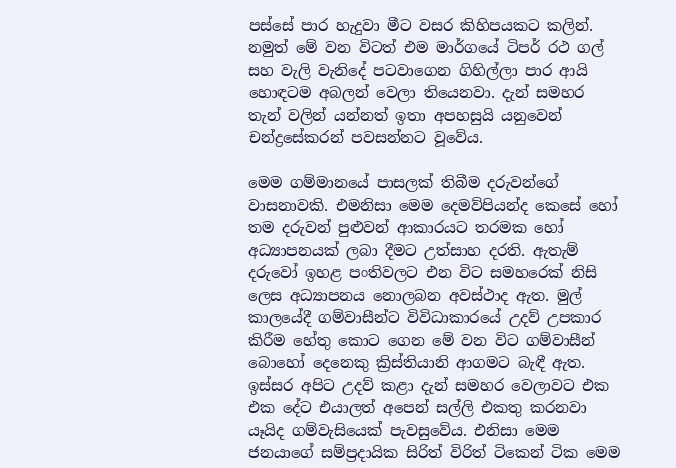පස්‌සේ පාර හැදුවා මීට වසර කිහිපයකට කලින්. නමුත් මේ වන විටත් එම මාර්ගයේ ටිපර් රථ ගල් සහ වැලි වැනිදේ පටවාගෙන ගිහිල්ලා පාර ආයි හොඳටම අබලන් වෙලා තියෙනවා. දැන් සමහර තැන් වලින් යන්නත් ඉතා අපහසුයි යනුවෙන් චන්ද්‍රසේකරන් පවසන්නට වූවේය.

මෙම ගම්මානයේ පාසලක්‌ තිබීම දරුවන්ගේ වාසනාවකි. එමනිසා මෙම දෙමව්පියන්ද කෙසේ හෝ තම දරුවන් පුළුවන් ආකාරයට තරමක හෝ අධ්‍යාපනයක්‌ ලබා දීමට උත්සාහ දරති. ඇතැම් දරුවෝ ඉහළ පංතිවලට එන විට සමහරෙක්‌ නිසි ලෙස අධ්‍යාපනය නොලබන අවස්‌ථාද ඇත. මුල් කාලයේදී ගම්වාසීන්ට විවිධාකාරයේ උදව් උපකාර කිරීම හේතු කොට ගෙන මේ වන විට ගම්වාසීන් බොහෝ දෙනෙකු ක්‍රිස්‌තියානි ආගමට බැඳී ඇත. ඉස්‌සර අපිට උදව් කළා දැන් සමහර වෙලාවට එක එක දේට එයාලත් අපෙන් සල්ලි එකතු කරනවා යෑයිද ගම්වැසියෙක්‌ පැවසුවේය. එනිසා මෙම ජනයාගේ සම්ප්‍රදායික සිරිත් විරිත් ටිකෙන් ටික මෙම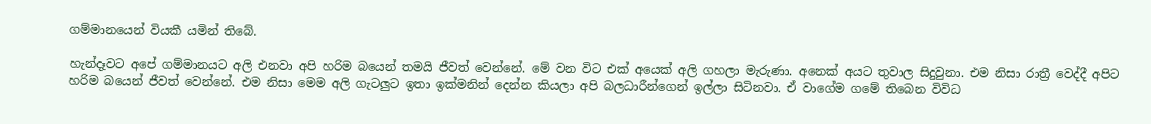ගම්මානයෙන් වියකී යමින් තිබේ.

හැන්දෑවට අපේ ගම්මානයට අලි එනවා අපි හරිම බයෙන් තමයි ජීවත් වෙන්නේ. මේ වන විට එක්‌ අයෙක්‌ අලි ගහලා මැරුණා. අනෙක්‌ අයට තුවාල සිදුවුනා. එම නිසා රාත්‍රී වෙද්දී අපිට හරිම බයෙන් ජීවත් වෙන්නේ. එම නිසා මෙම අලි ගැටලුට ඉතා ඉක්‌මනින් දෙන්න කියලා අපි බලධාරීන්ගෙන් ඉල්ලා සිටිනවා. ඒ වාගේම ගමේ තිබෙන විවිධ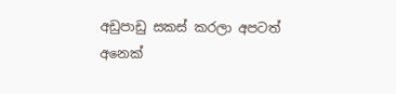අඩුපාඩු සකස්‌ කරලා අපටත් අනෙක්‌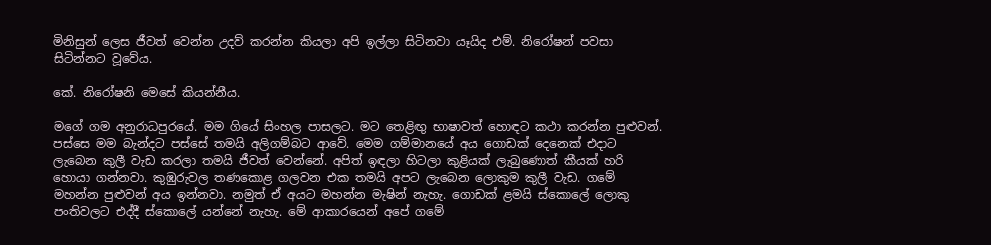මිනිසුන් ලෙස ජීවත් වෙන්න උදව් කරන්න කියලා අපි ඉල්ලා සිටිනවා යෑයිද එම්. නිරෝෂන් පවසා සිටින්නට වූවේය.

කේ. නිරෝෂනි මෙසේ කියන්නීය.

මගේ ගම අනුරාධපුරයේ. මම ගියේ සිංහල පාසලට. මට තෙළිඟු භාෂාවත් හොඳට කථා කරන්න පුළුවන්. පස්‌සෙ මම බැන්දට පස්‌සේ තමයි අලිගම්බට ආවේ. මෙම ගම්මානයේ අය ගොඩක්‌ දෙනෙක්‌ එදාට ලැබෙන කුලී වැඩ කරලා තමයි ජීවත් වෙන්නේ. අපිත් ඉඳලා හිටලා කුළියක්‌ ලැබුණොත් කීයක්‌ හරි හොයා ගන්නවා. කුඹුරුවල තණකොළ ගලවන එක තමයි අපට ලැබෙන ලොකුම කුලී වැඩ. ගමේ මහන්න පුළුවන් අය ඉන්නවා. නමුත් ඒ අයට මහන්න මැෂින් නැහැ. ගොඩක්‌ ළමයි ස්‌කොලේ ලොකු පංතිවලට එද්දී ස්‌කොලේ යන්නේ නැහැ. මේ ආකාරයෙන් අපේ ගමේ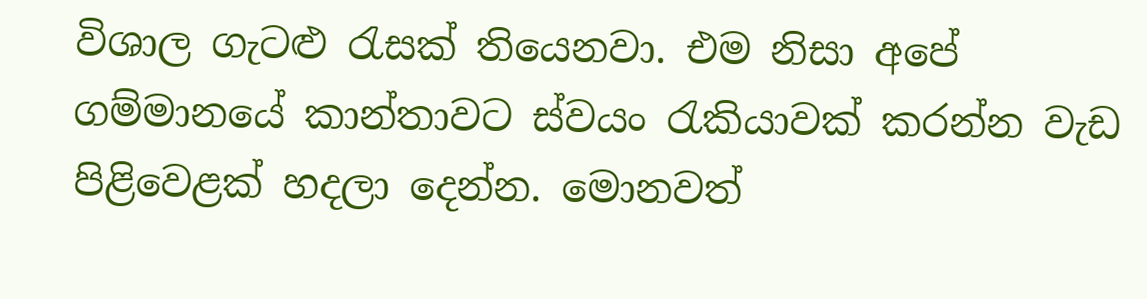විශාල ගැටළු රැසක්‌ තියෙනවා. එම නිසා අපේ ගම්මානයේ කාන්තාවට ස්‌වයං රැකියාවක්‌ කරන්න වැඩ පිළිවෙළක්‌ හදලා දෙන්න. මොනවත්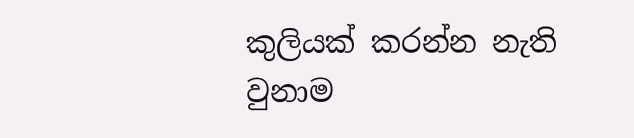කුලියක්‌ කරන්න නැති වුනාම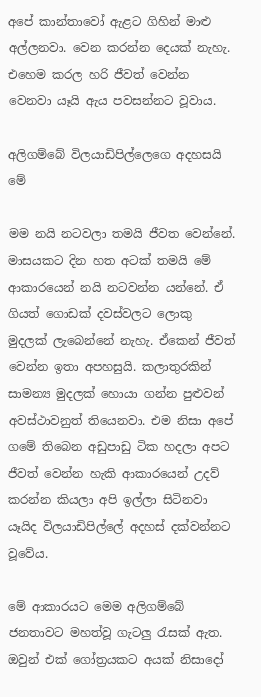අපේ කාන්තාවෝ ඇළට ගිහින් මාළු අල්ලනවා. වෙන කරන්න දෙයක්‌ නැහැ. එහෙම කරල හරි ජීවත් වෙන්න වෙනවා යෑයි ඇය පවසන්නට වූවාය.

අලිගම්බේ විලයාඩිපිල්ලෙගෙ අදහසයි මේ

මම නයි නටවලා තමයි ජීවත වෙන්නේ. මාසයකට දින හත අටක්‌ තමයි මේ ආකාරයෙන් නයි නටවන්න යන්නේ. ඒ ගියත් ගොඩක්‌ දවස්‌වලට ලොකු මුදලක්‌ ලැබෙන්නේ නැහැ. ඒකෙන් ජීවත් වෙන්න ඉතා අපහසුයි. කලාතුරකින් සාමන්‍ය මුදලක්‌ හොයා ගන්න පුළුවන් අවස්‌ථාවනුත් තියෙනවා. එම නිසා අපේ ගමේ තිබෙන අඩුපාඩු ටික හදලා අපට ජීවත් වෙන්න හැකි ආකාරයෙන් උදව් කරන්න කියලා අපි ඉල්ලා සිටිනවා යෑයිද විලයාඩිපිල්ලේ අදහස්‌ දක්‌වන්නට වූවේය.

මේ ආකාරයට මෙම අලිගම්බේ ජනතාවට මහත්වූ ගැටලු රැසක්‌ ඇත. ඔවුන් එක්‌ ගෝත්‍රයකට අයක්‌ නිසාදෝ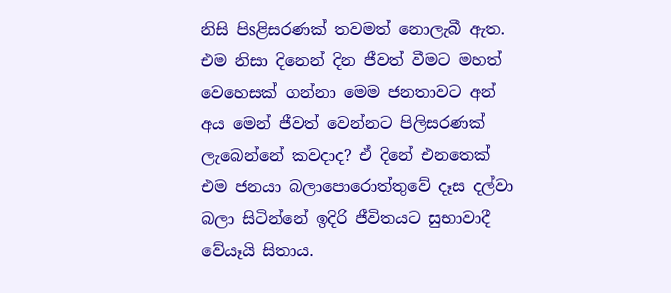නිසි පිsළිසරණක්‌ තවමත් නොලැබී ඇත. එම නිසා දිනෙන් දින ජීවත් වීමට මහත් වෙහෙසක්‌ ගන්නා මෙම ජනතාවට අන් අය මෙන් ජීවත් වෙන්නට පිලිසරණක්‌ ලැබෙන්නේ කවදාද? ඒ දිනේ එනතෙක්‌ එම ජනයා බලාපොරොත්තුවේ දෑස දල්වා බලා සිටින්නේ ඉදිරි ජීවිතයට සුභාවාදී වේයෑයි සිතාය.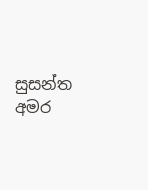සුසන්ත අමර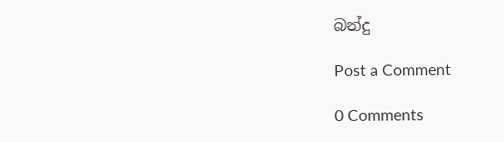බන්දු

Post a Comment

0 Comments